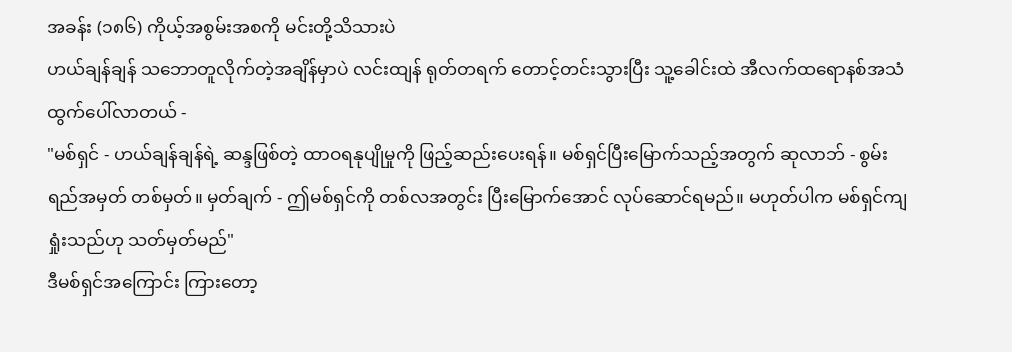အခန်း (၁၈၆) ကိုယ့်အစွမ်းအစကို မင်းတို့သိသားပဲ
ဟယ်ချန်ချန် သဘောတူလိုက်တဲ့အချိန်မှာပဲ လင်းထျန် ရုတ်တရက် တောင့်တင်းသွားပြီး သူ့ခေါင်းထဲ အီလက်ထရောနစ်အသံ ထွက်ပေါ်လာတယ် -
"မစ်ရှင် - ဟယ်ချန်ချန်ရဲ့ ဆန္ဒဖြစ်တဲ့ ထာဝရနုပျိုမှုကို ဖြည့်ဆည်းပေးရန်။ မစ်ရှင်ပြီးမြောက်သည့်အတွက် ဆုလာဘ် - စွမ်းရည်အမှတ် တစ်မှတ်။ မှတ်ချက် - ဤမစ်ရှင်ကို တစ်လအတွင်း ပြီးမြောက်အောင် လုပ်ဆောင်ရမည်။ မဟုတ်ပါက မစ်ရှင်ကျရှုံးသည်ဟု သတ်မှတ်မည်"
ဒီမစ်ရှင်အကြောင်း ကြားတော့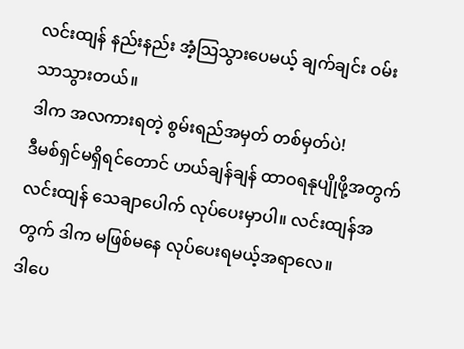လင်းထျန် နည်းနည်း အံ့သြသွားပေမယ့် ချက်ချင်း ဝမ်းသာသွားတယ်။
ဒါက အလကားရတဲ့ စွမ်းရည်အမှတ် တစ်မှတ်ပဲ!
ဒီမစ်ရှင်မရှိရင်တောင် ဟယ်ချန်ချန် ထာဝရနုပျိုဖို့အတွက် လင်းထျန် သေချာပေါက် လုပ်ပေးမှာပါ။ လင်းထျန်အတွက် ဒါက မဖြစ်မနေ လုပ်ပေးရမယ့်အရာလေ။
ဒါပေ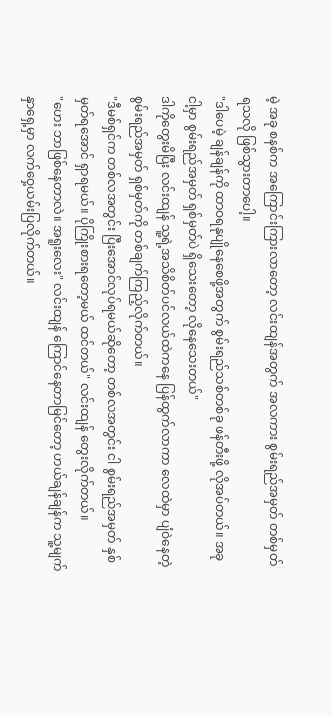မဲ့ အခု စနစ်က အကြောင်းကြားလာတော့ လင်းထျန်အတွက် အလကား စွမ်းရည်အမှတ် တစ်မှတ်ရသလို ဖြစ်သွားတာပေါ့။
"ဒါပေမဲ့ ချန်ချန်ကို ထာဝရနုပျိုနေစေဖို့အတွက် စွမ်းရည်သစ်တစ်ခု ဖန်တီးဖို့ လိုအပ်တယ်။ အခု ငါ့မှာ စွမ်းရည်အမှတ် ရှစ်မှတ်ပဲ ရှိသေးတော့ လိုနေသေးတယ်"
ဒါကိုတွေးမိပြီး လင်းထျန် သူ့ရဲ့အသိစိတ်ပင်လယ်ထဲကနေ ပြန်ထွက်လာကာ လေထဲမှာ ပျံဝဲနေတဲ့ စွမ်းရည်အမှတ် ရှစ်မှတ်ကို တစ်ချက်ကြည့်လိုက်တယ်။
"ဒီမစ်ရှင်က တစ်လအတွင်း ပြီးအောင်လုပ်ရမယ်ဆိုတော့ တစ်လအတွင်း ငါ စွမ်းရည်အမှတ် နှစ်မှတ်ရအောင် ရှာရမယ်။ ပိုကြိုးစားရတော့မယ် ထင်တယ်" လင်းထျန် တွေးလိုက်တယ်။
"ဟေး ဘာဖြစ်နေတာလဲ။ အရူးလေး" လင်းထျန် ကြောင်နေတာမြင်တော့ ဟယ်ချန်ချန်က သူ့မျက်နှာရှေ့မှာ လက်ဝှေ့ယမ်းပြလိုက်တယ်။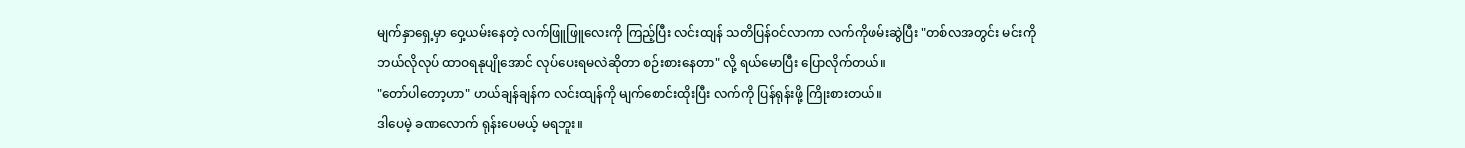မျက်နှာရှေ့မှာ ဝှေ့ယမ်းနေတဲ့ လက်ဖြူဖြူလေးကို ကြည့်ပြီး လင်းထျန် သတိပြန်ဝင်လာကာ လက်ကိုဖမ်းဆွဲပြီး "တစ်လအတွင်း မင်းကို ဘယ်လိုလုပ် ထာဝရနုပျိုအောင် လုပ်ပေးရမလဲဆိုတာ စဉ်းစားနေတာ" လို့ ရယ်မောပြီး ပြောလိုက်တယ်။
"တော်ပါတော့ဟာ" ဟယ်ချန်ချန်က လင်းထျန်ကို မျက်စောင်းထိုးပြီး လက်ကို ပြန်ရုန်းဖို့ ကြိုးစားတယ်။
ဒါပေမဲ့ ခဏလောက် ရုန်းပေမယ့် မရဘူး။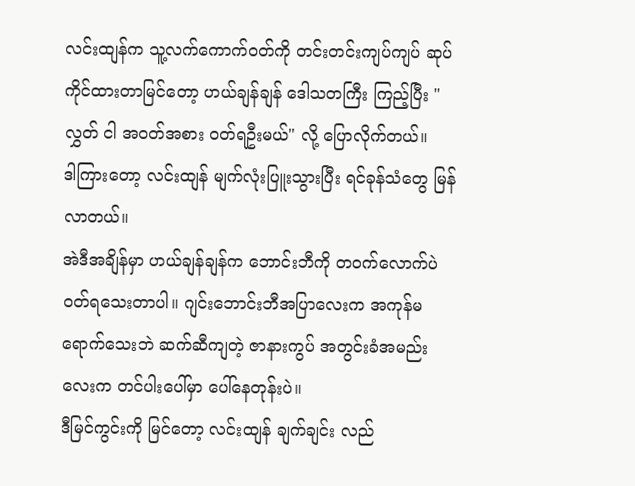လင်းထျန်က သူ့လက်ကောက်ဝတ်ကို တင်းတင်းကျပ်ကျပ် ဆုပ်ကိုင်ထားတာမြင်တော့ ဟယ်ချန်ချန် ဒေါသတကြီး ကြည့်ပြီး "လွှတ် ငါ အဝတ်အစား ဝတ်ရဦးမယ်" လို့ ပြောလိုက်တယ်။
ဒါကြားတော့ လင်းထျန် မျက်လုံးပြူးသွားပြီး ရင်ခုန်သံတွေ မြန်လာတယ်။
အဲဒီအချိန်မှာ ဟယ်ချန်ချန်က ဘောင်းဘီကို တဝက်လောက်ပဲ ဝတ်ရသေးတာပါ။ ဂျင်းဘောင်းဘီအပြာလေးက အကုန်မရောက်သေးဘဲ ဆက်ဆီကျတဲ့ ဇာနားကွပ် အတွင်းခံအမည်းလေးက တင်ပါးပေါ်မှာ ပေါ်နေတုန်းပဲ။
ဒီမြင်ကွင်းကို မြင်တော့ လင်းထျန် ချက်ချင်း လည်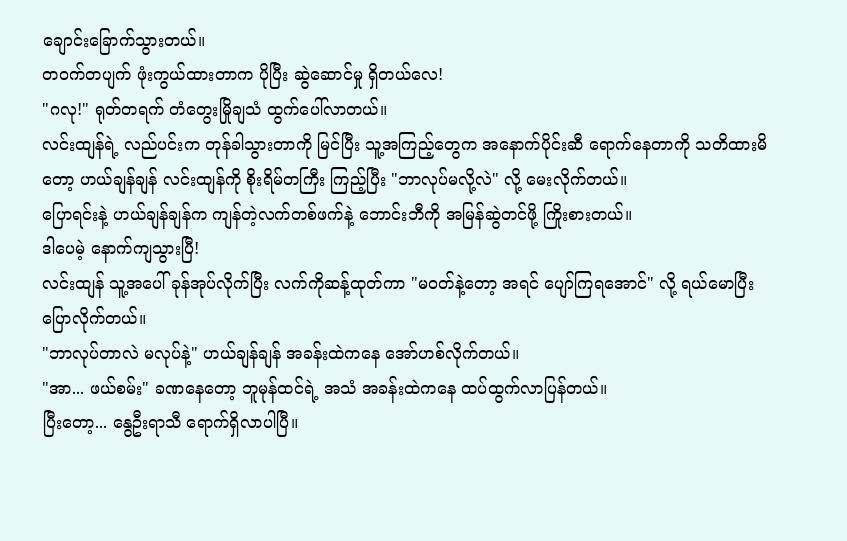ချောင်းခြောက်သွားတယ်။
တဝက်တပျက် ဖုံးကွယ်ထားတာက ပိုပြီး ဆွဲဆောင်မှု ရှိတယ်လေ!
"ဂလု!" ရုတ်တရက် တံတွေးမြိုချသံ ထွက်ပေါ်လာတယ်။
လင်းထျန်ရဲ့ လည်ပင်းက တုန်ခါသွားတာကို မြင်ပြီး သူ့အကြည့်တွေက အနောက်ပိုင်းဆီ ရောက်နေတာကို သတိထားမိတော့ ဟယ်ချန်ချန် လင်းထျန်ကို စိုးရိမ်တကြီး ကြည့်ပြီး "ဘာလုပ်မလို့လဲ" လို့ မေးလိုက်တယ်။
ပြောရင်းနဲ့ ဟယ်ချန်ချန်က ကျန်တဲ့လက်တစ်ဖက်နဲ့ ဘောင်းဘီကို အမြန်ဆွဲတင်ဖို့ ကြိုးစားတယ်။
ဒါပေမဲ့ နောက်ကျသွားပြီ!
လင်းထျန် သူ့အပေါ် ခုန်အုပ်လိုက်ပြီး လက်ကိုဆန့်ထုတ်ကာ "မဝတ်နဲ့တော့ အရင် ပျော်ကြရအောင်" လို့ ရယ်မောပြီး ပြောလိုက်တယ်။
"ဘာလုပ်တာလဲ မလုပ်နဲ့" ဟယ်ချန်ချန် အခန်းထဲကနေ အော်ဟစ်လိုက်တယ်။
"အာ... ဖယ်စမ်း" ခဏနေတော့ ဘူမုန်ထင်ရဲ့ အသံ အခန်းထဲကနေ ထပ်ထွက်လာပြန်တယ်။
ပြီးတော့... နွေဦးရာသီ ရောက်ရှိလာပါပြီ။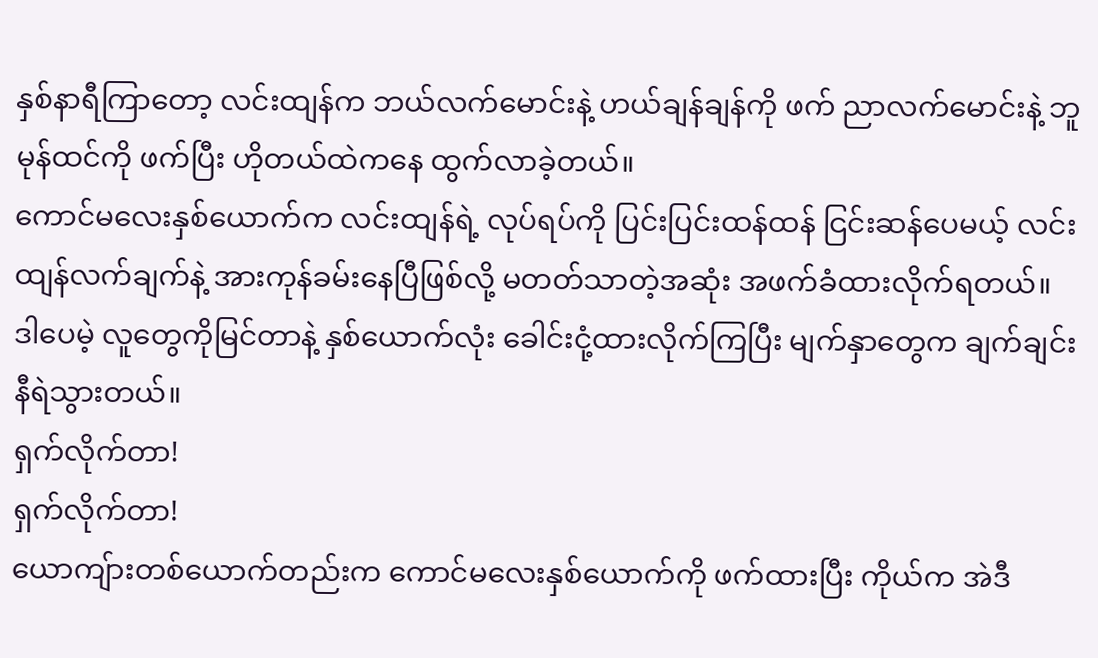နှစ်နာရီကြာတော့ လင်းထျန်က ဘယ်လက်မောင်းနဲ့ ဟယ်ချန်ချန်ကို ဖက် ညာလက်မောင်းနဲ့ ဘူမုန်ထင်ကို ဖက်ပြီး ဟိုတယ်ထဲကနေ ထွက်လာခဲ့တယ်။
ကောင်မလေးနှစ်ယောက်က လင်းထျန်ရဲ့ လုပ်ရပ်ကို ပြင်းပြင်းထန်ထန် ငြင်းဆန်ပေမယ့် လင်းထျန်လက်ချက်နဲ့ အားကုန်ခမ်းနေပြီဖြစ်လို့ မတတ်သာတဲ့အဆုံး အဖက်ခံထားလိုက်ရတယ်။
ဒါပေမဲ့ လူတွေကိုမြင်တာနဲ့ နှစ်ယောက်လုံး ခေါင်းငုံ့ထားလိုက်ကြပြီး မျက်နှာတွေက ချက်ချင်း နီရဲသွားတယ်။
ရှက်လိုက်တာ!
ရှက်လိုက်တာ!
ယောကျ်ားတစ်ယောက်တည်းက ကောင်မလေးနှစ်ယောက်ကို ဖက်ထားပြီး ကိုယ်က အဲဒီ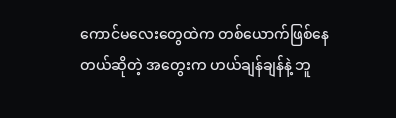ကောင်မလေးတွေထဲက တစ်ယောက်ဖြစ်နေတယ်ဆိုတဲ့ အတွေးက ဟယ်ချန်ချန်နဲ့ ဘူ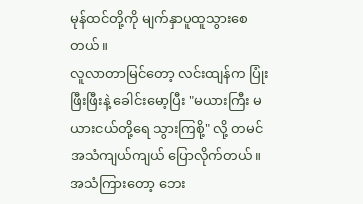မုန်ထင်တို့ကို မျက်နှာပူထူသွားစေတယ်။
လူလာတာမြင်တော့ လင်းထျန်က ပြုံးဖြီးဖြီးနဲ့ ခေါင်းမော့ပြီး "မယားကြီး မယားငယ်တို့ရေ သွားကြစို့" လို့ တမင် အသံကျယ်ကျယ် ပြောလိုက်တယ်။
အသံကြားတော့ ဘေး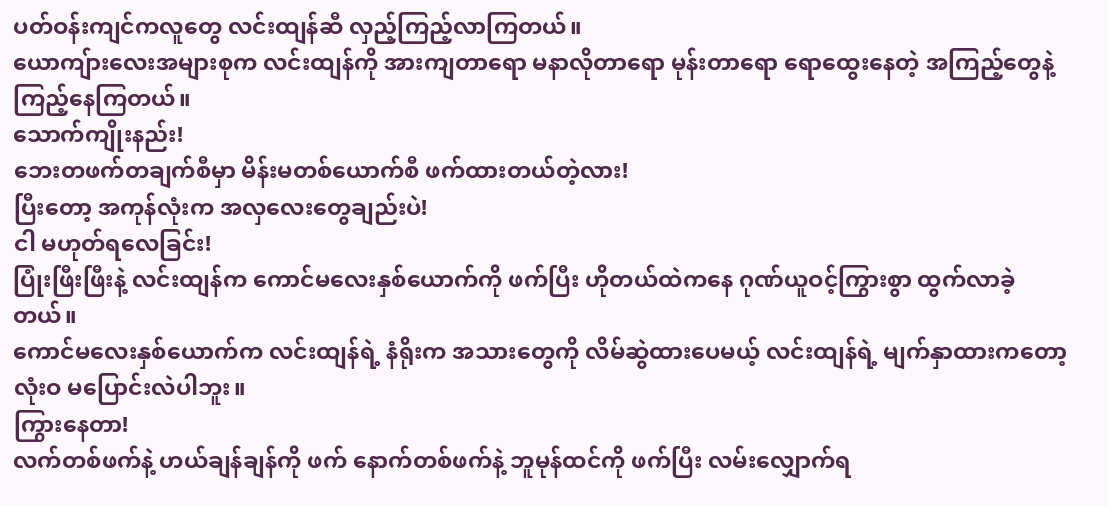ပတ်ဝန်းကျင်ကလူတွေ လင်းထျန်ဆီ လှည့်ကြည့်လာကြတယ်။
ယောကျ်ားလေးအများစုက လင်းထျန်ကို အားကျတာရော မနာလိုတာရော မုန်းတာရော ရောထွေးနေတဲ့ အကြည့်တွေနဲ့ ကြည့်နေကြတယ်။
သောက်ကျိုးနည်း!
ဘေးတဖက်တချက်စီမှာ မိန်းမတစ်ယောက်စီ ဖက်ထားတယ်တဲ့လား!
ပြီးတော့ အကုန်လုံးက အလှလေးတွေချည်းပဲ!
ငါ မဟုတ်ရလေခြင်း!
ပြုံးဖြီးဖြီးနဲ့ လင်းထျန်က ကောင်မလေးနှစ်ယောက်ကို ဖက်ပြီး ဟိုတယ်ထဲကနေ ဂုဏ်ယူဝင့်ကြွားစွာ ထွက်လာခဲ့တယ်။
ကောင်မလေးနှစ်ယောက်က လင်းထျန်ရဲ့ နံရိုးက အသားတွေကို လိမ်ဆွဲထားပေမယ့် လင်းထျန်ရဲ့ မျက်နှာထားကတော့ လုံးဝ မပြောင်းလဲပါဘူး။
ကြွားနေတာ!
လက်တစ်ဖက်နဲ့ ဟယ်ချန်ချန်ကို ဖက် နောက်တစ်ဖက်နဲ့ ဘူမုန်ထင်ကို ဖက်ပြီး လမ်းလျှောက်ရ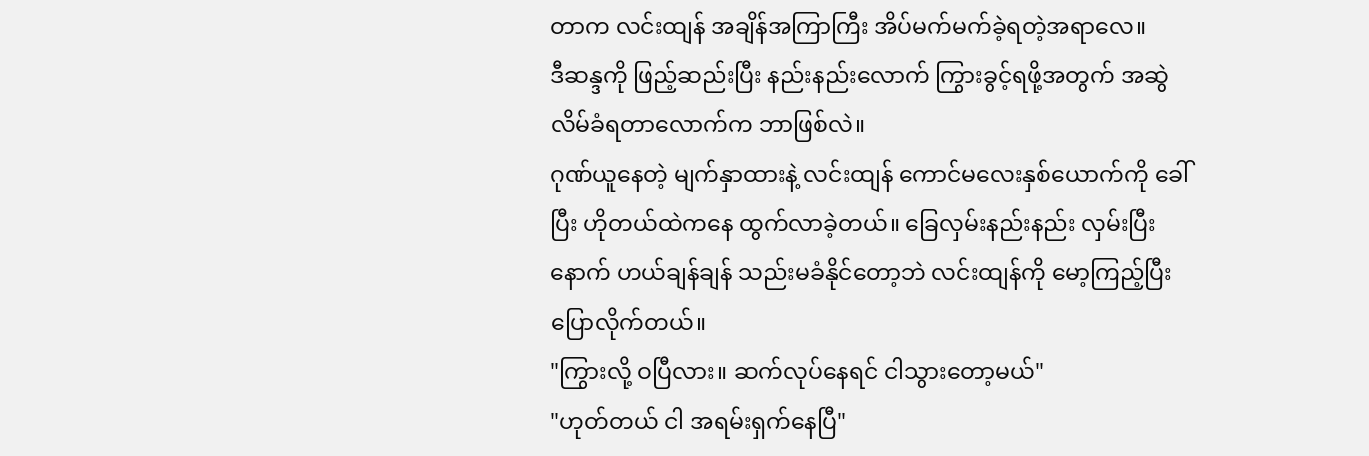တာက လင်းထျန် အချိန်အကြာကြီး အိပ်မက်မက်ခဲ့ရတဲ့အရာလေ။
ဒီဆန္ဒကို ဖြည့်ဆည်းပြီး နည်းနည်းလောက် ကြွားခွင့်ရဖို့အတွက် အဆွဲလိမ်ခံရတာလောက်က ဘာဖြစ်လဲ။
ဂုဏ်ယူနေတဲ့ မျက်နှာထားနဲ့ လင်းထျန် ကောင်မလေးနှစ်ယောက်ကို ခေါ်ပြီး ဟိုတယ်ထဲကနေ ထွက်လာခဲ့တယ်။ ခြေလှမ်းနည်းနည်း လှမ်းပြီးနောက် ဟယ်ချန်ချန် သည်းမခံနိုင်တော့ဘဲ လင်းထျန်ကို မော့ကြည့်ပြီး ပြောလိုက်တယ်။
"ကြွားလို့ ဝပြီလား။ ဆက်လုပ်နေရင် ငါသွားတော့မယ်"
"ဟုတ်တယ် ငါ အရမ်းရှက်နေပြီ"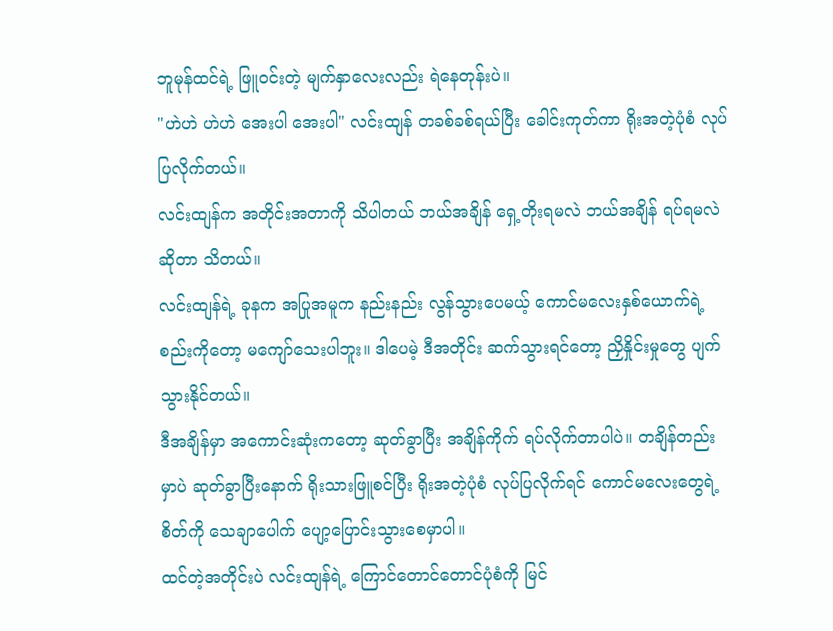ဘူမုန်ထင်ရဲ့ ဖြူဝင်းတဲ့ မျက်နှာလေးလည်း ရဲနေတုန်းပဲ။
"ဟဲဟဲ ဟဲဟဲ အေးပါ အေးပါ" လင်းထျန် တခစ်ခစ်ရယ်ပြီး ခေါင်းကုတ်ကာ ရိုးအတဲ့ပုံစံ လုပ်ပြလိုက်တယ်။
လင်းထျန်က အတိုင်းအတာကို သိပါတယ် ဘယ်အချိန် ရှေ့တိုးရမလဲ ဘယ်အချိန် ရပ်ရမလဲဆိုတာ သိတယ်။
လင်းထျန်ရဲ့ ခုနက အပြုအမူက နည်းနည်း လွန်သွားပေမယ့် ကောင်မလေးနှစ်ယောက်ရဲ့ စည်းကိုတော့ မကျော်သေးပါဘူး။ ဒါပေမဲ့ ဒီအတိုင်း ဆက်သွားရင်တော့ ညှိနှိုင်းမှုတွေ ပျက်သွားနိုင်တယ်။
ဒီအချိန်မှာ အကောင်းဆုံးကတော့ ဆုတ်ခွာပြီး အချိန်ကိုက် ရပ်လိုက်တာပါပဲ။ တချိန်တည်းမှာပဲ ဆုတ်ခွာပြီးနောက် ရိုးသားဖြူစင်ပြီး ရိုးအတဲ့ပုံစံ လုပ်ပြလိုက်ရင် ကောင်မလေးတွေရဲ့ စိတ်ကို သေချာပေါက် ပျော့ပြောင်းသွားစေမှာပါ။
ထင်တဲ့အတိုင်းပဲ လင်းထျန်ရဲ့ ကြောင်တောင်တောင်ပုံစံကို မြင်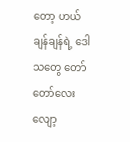တော့ ဟယ်ချန်ချန်ရဲ့ ဒေါသတွေ တော်တော်လေး လျော့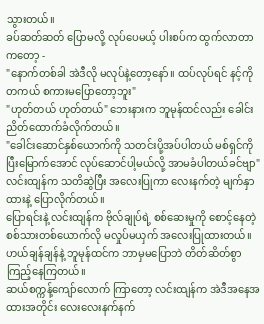သွားတယ်။
ခပ်ဆတ်ဆတ် ပြောမလို့ လုပ်ပေမယ့် ပါးစပ်က ထွက်လာတာကတော့ -
"နောက်တစ်ခါ အဲဒီလို မလုပ်နဲ့တော့နော်။ ထပ်လုပ်ရင် နင့်ကို တကယ် စကားမပြောတော့ဘူး"
"ဟုတ်တယ် ဟုတ်တယ်" ဘေးနားက ဘူမုန်ထင်လည်း ခေါင်းညိတ်ထောက်ခံလိုက်တယ်။
"ခေါင်းဆောင်နှစ်ယောက်ကို သတင်းပို့အပ်ပါတယ် မစ်ရှင်ကို ပြီးမြောက်အောင် လုပ်ဆောင်ပါ့မယ်လို့ အာမခံပါတယ်ခင်ဗျာ" လင်းထျန်က သတိဆွဲပြီး အလေးပြုကာ လေးနက်တဲ့ မျက်နှာထားနဲ့ ပြောလိုက်တယ်။
ပြောရင်းနဲ့ လင်းထျန်က ဗိုလ်ချုပ်ရဲ့ စစ်ဆေးမှုကို စောင့်နေတဲ့ စစ်သားတစ်ယောက်လို မလှုပ်မယှက် အလေးပြုထားတယ်။
ဟယ်ချန်ချန်နဲ့ ဘူမုန်ထင်က ဘာမှမပြောဘဲ တိတ်ဆိတ်စွာ ကြည့်နေကြတယ်။
ဆယ်စက္ကန့်ကျော်လောက် ကြာတော့ လင်းထျန်က အဲဒီအနေအထားအတိုင်း လေးလေးနက်နက်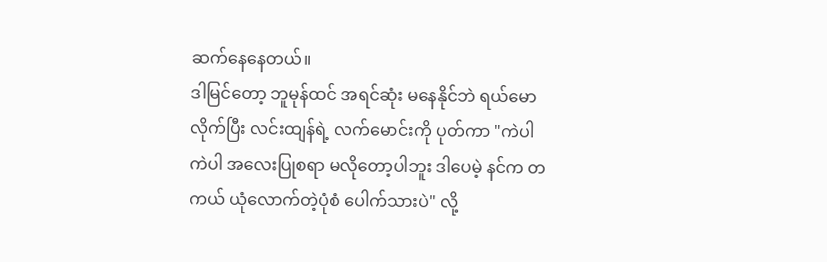ဆက်နေနေတယ်။
ဒါမြင်တော့ ဘူမုန်ထင် အရင်ဆုံး မနေနိုင်ဘဲ ရယ်မောလိုက်ပြီး လင်းထျန်ရဲ့ လက်မောင်းကို ပုတ်ကာ "ကဲပါ ကဲပါ အလေးပြုစရာ မလိုတော့ပါဘူး ဒါပေမဲ့ နင်က တကယ် ယုံလောက်တဲ့ပုံစံ ပေါက်သားပဲ" လို့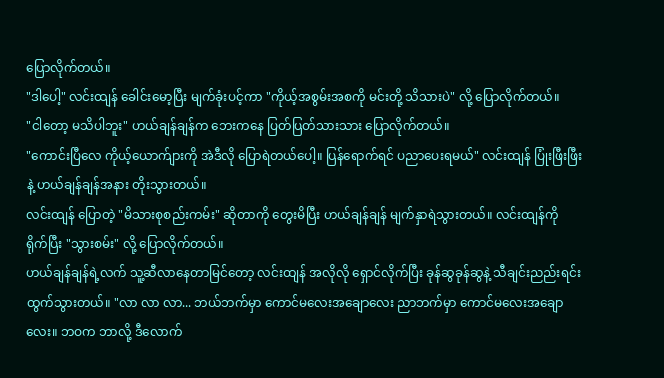ပြောလိုက်တယ်။
"ဒါပေါ့" လင်းထျန် ခေါင်းမော့ပြီး မျက်ခုံးပင့်ကာ "ကိုယ့်အစွမ်းအစကို မင်းတို့ သိသားပဲ" လို့ ပြောလိုက်တယ်။
"ငါတော့ မသိပါဘူး" ဟယ်ချန်ချန်က ဘေးကနေ ပြတ်ပြတ်သားသား ပြောလိုက်တယ်။
"ကောင်းပြီလေ ကိုယ့်ယောက်ျားကို အဲဒီလို ပြောရဲတယ်ပေါ့။ ပြန်ရောက်ရင် ပညာပေးရမယ်" လင်းထျန် ပြုံးဖြီးဖြီးနဲ့ ဟယ်ချန်ချန်အနား တိုးသွားတယ်။
လင်းထျန် ပြောတဲ့ "မိသားစုစည်းကမ်း" ဆိုတာကို တွေးမိပြီး ဟယ်ချန်ချန် မျက်နှာရဲသွားတယ်။ လင်းထျန်ကို ရိုက်ပြီး "သွားစမ်း" လို့ ပြောလိုက်တယ်။
ဟယ်ချန်ချန်ရဲ့လက် သူ့ဆီလာနေတာမြင်တော့ လင်းထျန် အလိုလို ရှောင်လိုက်ပြီး ခုန်ဆွခုန်ဆွနဲ့ သီချင်းညည်းရင်း ထွက်သွားတယ်။ "လာ လာ လာ... ဘယ်ဘက်မှာ ကောင်မလေးအချောလေး ညာဘက်မှာ ကောင်မလေးအချောလေး။ ဘဝက ဘာလို့ ဒီလောက်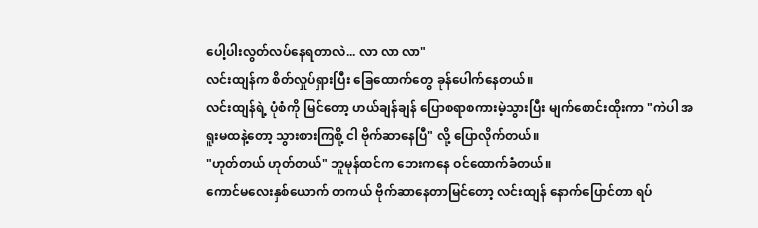ပေါ့ပါးလွတ်လပ်နေရတာလဲ... လာ လာ လာ"
လင်းထျန်က စိတ်လှုပ်ရှားပြီး ခြေထောက်တွေ ခုန်ပေါက်နေတယ်။
လင်းထျန်ရဲ့ ပုံစံကို မြင်တော့ ဟယ်ချန်ချန် ပြောစရာစကားမဲ့သွားပြီး မျက်စောင်းထိုးကာ "ကဲပါ အရူးမထနဲ့တော့ သွားစားကြစို့ ငါ ဗိုက်ဆာနေပြီ" လို့ ပြောလိုက်တယ်။
"ဟုတ်တယ် ဟုတ်တယ်" ဘူမုန်ထင်က ဘေးကနေ ဝင်ထောက်ခံတယ်။
ကောင်မလေးနှစ်ယောက် တကယ် ဗိုက်ဆာနေတာမြင်တော့ လင်းထျန် နောက်ပြောင်တာ ရပ်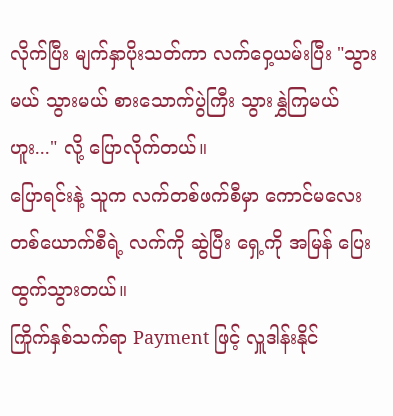လိုက်ပြီး မျက်နှာပိုးသတ်ကာ လက်ဝှေ့ယမ်းပြီး "သွားမယ် သွားမယ် စားသောက်ပွဲကြီး သွားနွှဲကြမယ် ဟူး..." လို့ ပြောလိုက်တယ်။
ပြောရင်းနဲ့ သူက လက်တစ်ဖက်စီမှာ ကောင်မလေးတစ်ယောက်စီရဲ့ လက်ကို ဆွဲပြီး ရှေ့ကို အမြန် ပြေးထွက်သွားတယ်။
ကြိုက်နှစ်သက်ရာ Payment ဖြင့် လှူဒါန်းနိုင်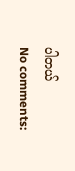ပါတယ်
No comments: